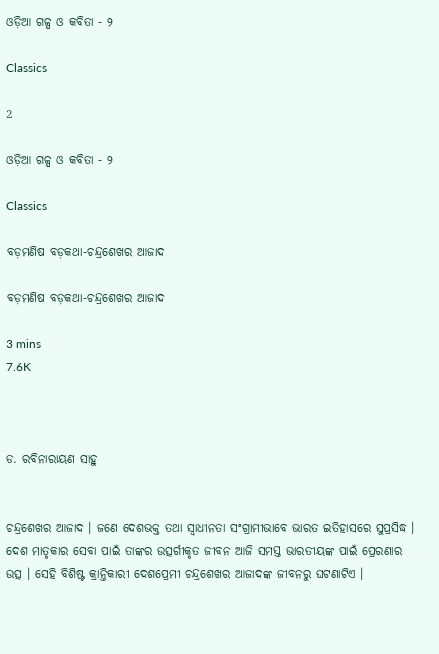ଓଡ଼ିଆ ଗଳ୍ପ ଓ କବିତା - ୨

Classics

2

ଓଡ଼ିଆ ଗଳ୍ପ ଓ କବିତା - ୨

Classics

ବଡ଼ମଣିଷ ବଡ଼କଥା-ଚନ୍ଦ୍ରଶେଖର ଆଜାଦ

ବଡ଼ମଣିଷ ବଡ଼କଥା-ଚନ୍ଦ୍ରଶେଖର ଆଜାଦ

3 mins
7.6K



ଡ. ରବିନାରାୟଣ ସାହୁ


ଚନ୍ଦ୍ରଶେଖର ଆଜାଦ । ଜଣେ ଦେଶଭକ୍ତ ତଥା ସ୍ଵାଧୀନତା ସଂଗ୍ରାମୀଭାବେ ଭାରତ ଇତିହାସରେ ସୁପ୍ରସିଦ୍ଧ । ଦେଶ ମାତୃକାର ସେବା ପାଇଁ ତାଙ୍କର ଉତ୍ସର୍ଗୀକୃତ ଜୀବନ ଆଜି ସମସ୍ତ ଭାରତୀୟଙ୍କ ପାଇଁ ପ୍ରେରଣାର ଉତ୍ସ । ସେହି ବିଶିଷ୍ଟ କ୍ରାନ୍ତିକାରୀ ଦେଶପ୍ରେମୀ ଚନ୍ଦ୍ରଶେଖର ଆଜାଦଙ୍କ ଜୀବନରୁ ଘଟଣାଟିଏ ।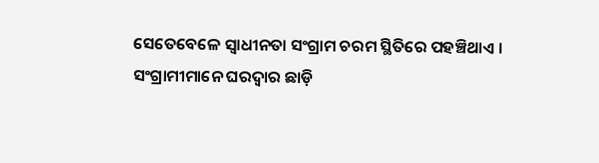ସେତେବେଳେ ସ୍ଵାଧୀନତା ସଂଗ୍ରାମ ଚରମ ସ୍ଥିତିରେ ପହଞ୍ଚିଥାଏ । ସଂଗ୍ରାମୀମାନେ ଘରଦ୍ଵାର ଛାଡ଼ି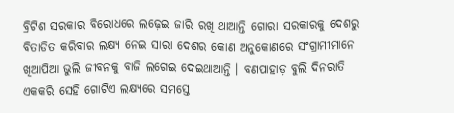ବ୍ରିଟିଶ ସରକାର ବିରୋଧରେ ଲଢ଼େଇ ଜାରି ରଖି ଥାଆନ୍ତି ଗୋରା ସରକାରକୁ ଦେଶରୁ ବିତାଡିତ କରିବାର ଲକ୍ଷ୍ୟ ନେଇ ସାରା ଦେଶର କୋଣ ଅନୁକୋଣରେ ସଂଗ୍ରାମୀମାନେ ଖିଆପିଆ ଭୁଲି ଜୀବନକୁ ବାଜି ଲଗେଇ ଦେଇଥାଆନ୍ତି । ବଣପାହାଡ଼ ବୁଲି ଦିନରାତି ଏକକରି ସେହି ଗୋଟିଏ ଲକ୍ଷ୍ୟରେ ସମସ୍ତେ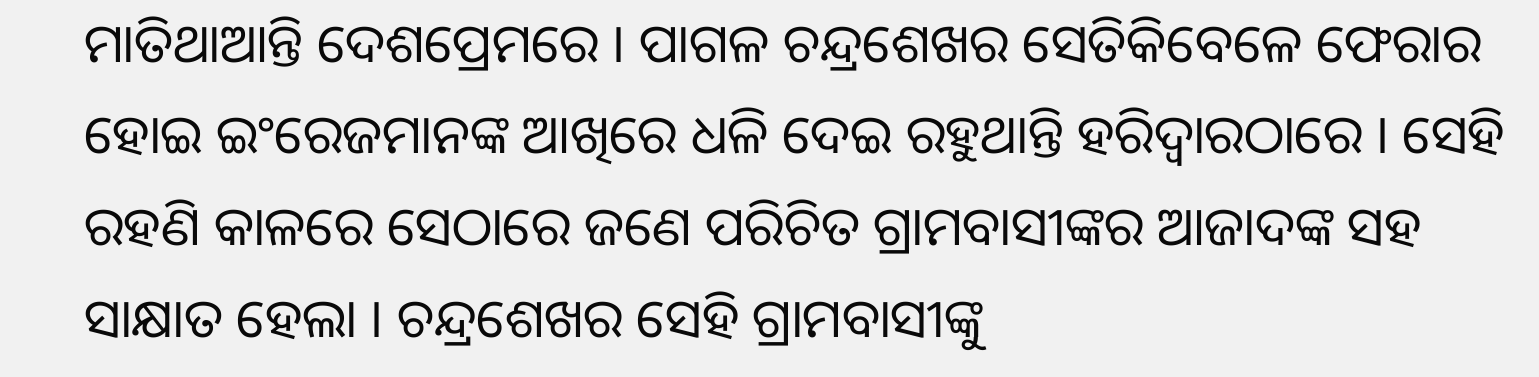ମାତିଥାଆନ୍ତି ଦେଶପ୍ରେମରେ । ପାଗଳ ଚନ୍ଦ୍ରଶେଖର ସେତିକିବେଳେ ଫେରାର ହୋଇ ଇଂରେଜମାନଙ୍କ ଆଖିରେ ଧଳି ଦେଇ ରହୁଥାନ୍ତି ହରିଦ୍ଵାରଠାରେ । ସେହି ରହଣି କାଳରେ ସେଠାରେ ଜଣେ ପରିଚିତ ଗ୍ରାମବାସୀଙ୍କର ଆଜାଦଙ୍କ ସହ ସାକ୍ଷାତ ହେଲା । ଚନ୍ଦ୍ରଶେଖର ସେହି ଗ୍ରାମବାସୀଙ୍କୁ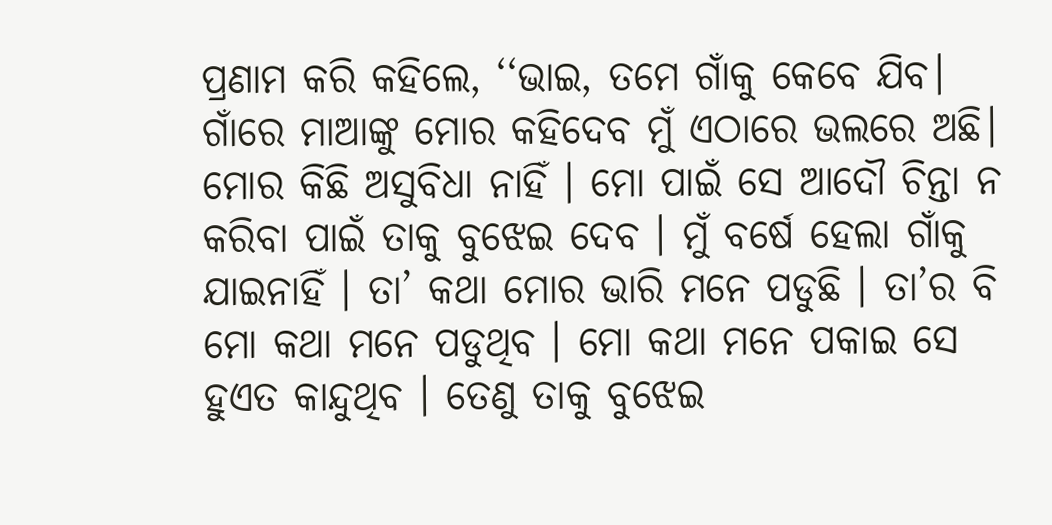ପ୍ରଣାମ କରି କହିଲେ, ‘‘ଭାଇ, ତମେ ଗାଁକୁ କେବେ ଯିବ। ଗାଁରେ ମାଆଙ୍କୁ ମୋର କହିଦେବ ମୁଁ ଏଠାରେ ଭଲରେ ଅଛି। ମୋର କିଛି ଅସୁବିଧା ନାହିଁ । ମୋ ପାଇଁ ସେ ଆଦୌ ଚିନ୍ତା ନ କରିବା ପାଇଁ ତାକୁ ବୁଝେଇ ଦେବ । ମୁଁ ବର୍ଷେ ହେଲା ଗାଁକୁ ଯାଇନାହିଁ । ତା’ କଥା ମୋର ଭାରି ମନେ ପଡୁଛି । ତା’ର ବି ମୋ କଥା ମନେ ପଡୁଥିବ । ମୋ କଥା ମନେ ପକାଇ ସେ ହୁଏତ କାନ୍ଦୁଥିବ । ତେଣୁ ତାକୁ ବୁଝେଇ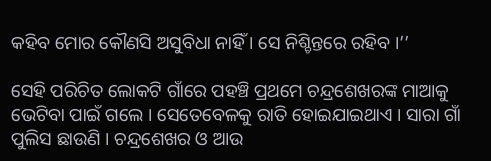କହିବ ମୋର କୌଣସି ଅସୁବିଧା ନାହିଁ । ସେ ନିଶ୍ଚିନ୍ତରେ ରହିବ ।’’

ସେହି ପରିଚିତ ଲୋକଟି ଗାଁରେ ପହଞ୍ଚି ପ୍ରଥମେ ଚନ୍ଦ୍ରଶେଖରଙ୍କ ମାଆକୁ ଭେଟିବା ପାଇଁ ଗଲେ । ସେତେବେଳକୁ ରାତି ହୋଇଯାଇଥାଏ । ସାରା ଗାଁ ପୁଲିସ ଛାଉଣି । ଚନ୍ଦ୍ରଶେଖର ଓ ଆଉ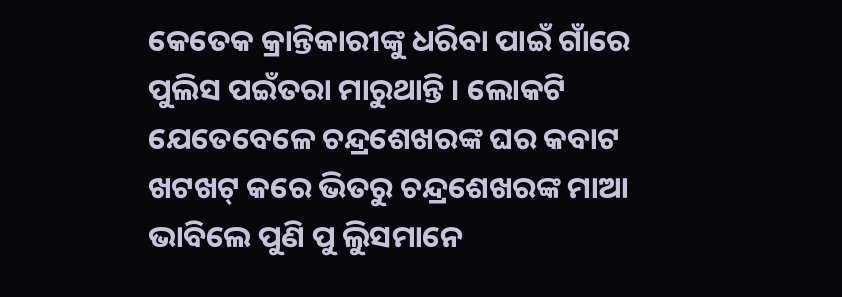କେତେକ କ୍ରାନ୍ତିକାରୀଙ୍କୁ ଧରିବା ପାଇଁ ଗାଁରେ ପୁଲିସ ପଇଁତରା ମାରୁଥାନ୍ତି । ଲୋକଟି ଯେତେବେଳେ ଚନ୍ଦ୍ରଶେଖରଙ୍କ ଘର କବାଟ ଖଟଖଟ୍ କରେ ଭିତରୁ ଚନ୍ଦ୍ରଶେଖରଙ୍କ ମାଆ ଭାବିଲେ ପୁଣି ପୁ ଲିୁସମାନେ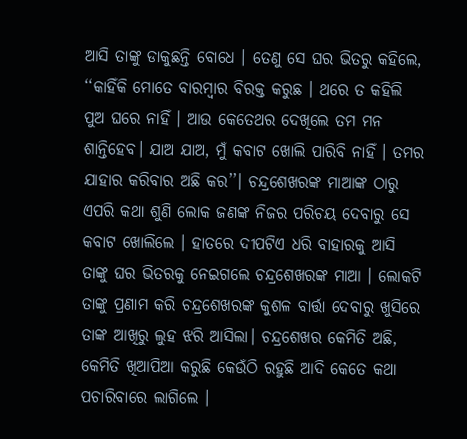ଆସି ତାଙ୍କୁ ଡାକୁଛନ୍ତି ବୋଧେ । ତେଣୁ ସେ ଘର ଭିତରୁ କହିଲେ, ‘‘କାହିଁକି ମୋତେ ବାରମ୍ବାର ବିରକ୍ତ କରୁଛ । ଥରେ ତ କହିଲି ପୁଅ ଘରେ ନାହିଁ । ଆଉ କେତେଥର ଦେଖିଲେ ତମ ମନ ଶାନ୍ତିହେବ। ଯାଅ ଯାଅ, ମୁଁ କବାଟ ଖୋଲି ପାରିବି ନାହିଁ । ତମର ଯାହାର କରିବାର ଅଛି କର’’। ଚନ୍ଦ୍ରଶେଖରଙ୍କ ମାଆଙ୍କ ଠାରୁ ଏପରି କଥା ଶୁଣି ଲୋକ ଜଣଙ୍କ ନିଜର ପରିଚୟ ଦେବାରୁ ସେ କବାଟ ଖୋଲିଲେ । ହାତରେ ଦୀପଟିଏ ଧରି ବାହାରକୁ ଆସି ତାଙ୍କୁ ଘର ଭିତରକୁ ନେଇଗଲେ ଚନ୍ଦ୍ରଶେଖରଙ୍କ ମାଆ । ଲୋକଟି ତାଙ୍କୁ ପ୍ରଣାମ କରି ଚନ୍ଦ୍ରଶେଖରଙ୍କ କୁଶଳ ବାର୍ତ୍ତା ଦେବାରୁ ଖୁସିରେ ତାଙ୍କ ଆଖିରୁ ଲୁହ ଝରି ଆସିଲା। ଚନ୍ଦ୍ରଶେଖର କେମିତି ଅଛି, କେମିତି ଖିଆପିଆ କରୁଛି କେଉଁଠି ରହୁଛି ଆଦି କେତେ କଥା ପଚାରିବାରେ ଲାଗିଲେ ।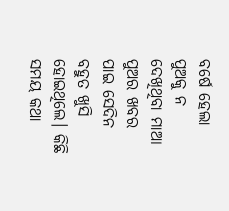ବର୍ଷେ ହେଲା ପୁଅକୁ ନ ଦେଖିଥିବା ମାଆ ପୁଅର ଖବର ପାଇ ସେଦିନ ବହୁତ ଖୁସି ହୋଇଥିଲେ। କିଛି ସମୟ କଥା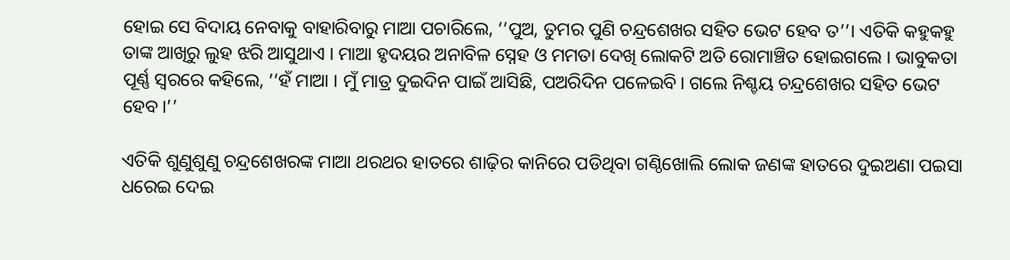ହୋଇ ସେ ବିଦାୟ ନେବାକୁ ବାହାରିବାରୁ ମାଆ ପଚାରିଲେ, ‘‘ପୁଅ, ତୁମର ପୁଣି ଚନ୍ଦ୍ରଶେଖର ସହିତ ଭେଟ ହେବ ତ’’। ଏତିକି କହୁକହୁ ତାଙ୍କ ଆଖିରୁ ଲୁହ ଝରି ଆସୁଥାଏ । ମାଆ ହୃଦୟର ଅନାବିଳ ସ୍ନେହ ଓ ମମତା ଦେଖି ଲୋକଟି ଅତି ରୋମାଞ୍ଚିତ ହୋଇଗଲେ । ଭାବୁକତା ପୂର୍ଣ୍ଣ ସ୍ବରରେ କହିଲେ, ‘‘ହଁ ମାଆ । ମୁଁ ମାତ୍ର ଦୁଇଦିନ ପାଇଁ ଆସିଛି, ପଅରିଦିନ ପଳେଇବି। ଗଲେ ନିଶ୍ଚୟ ଚନ୍ଦ୍ରଶେଖର ସହିତ ଭେଟ ହେବ।’’

ଏତିକି ଶୁଣୁଶୁଣୁ ଚନ୍ଦ୍ରଶେଖରଙ୍କ ମାଆ ଥରଥର ହାତରେ ଶାଢ଼ିର କାନିରେ ପଡିଥିବା ଗଣ୍ଠିଖୋଲି ଲୋକ ଜଣଙ୍କ ହାତରେ ଦୁଇଅଣା ପଇସା ଧରେଇ ଦେଇ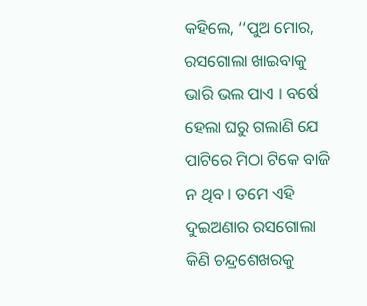କହିଲେ, ‘‘ପୁଅ ମୋର, ରସଗୋଲା ଖାଇବାକୁ ଭାରି ଭଲ ପାଏ । ବର୍ଷେ ହେଲା ଘରୁ ଗଲାଣି ଯେ ପାଟିରେ ମିଠା ଟିକେ ବାଜି ନ ଥିବ । ତମେ ଏହି ଦୁଇଅଣାର ରସଗୋଲା କିଣି ଚନ୍ଦ୍ରଶେଖରକୁ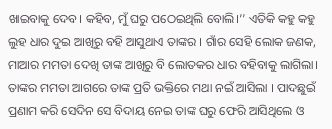ଖାଇବାକୁ ଦେବ। କହିବ, ମୁଁ ଘରୁ ପଠେଇଥିଲି ବୋଲି।’’ ଏତିକି କହୁ କହୁ ଲୁହ ଧାର ଦୁଇ ଆଖିରୁ ବହି ଆସୁଥାଏ ତାଙ୍କର । ଗାଁର ସେହି ଲୋକ ଜଣକ, ମାଆର ମମତା ଦେଖି ତାଙ୍କ ଆଖିରୁ ବି ଲୋତକର ଧାର ବହିବାକୁ ଲାଗିଲା। ତାଙ୍କର ମମତା ଆଗରେ ତାଙ୍କ ପ୍ରତି ଭକ୍ତିରେ ମଥା ନଇଁ ଆସିଲା । ପାଦଛୁଇଁ ପ୍ରଣାମ କରି ସେଦିନ ସେ ବିଦାୟ ନେଇ ତାଙ୍କ ଘରୁ ଫେରି ଆସିଥିଲେ ଓ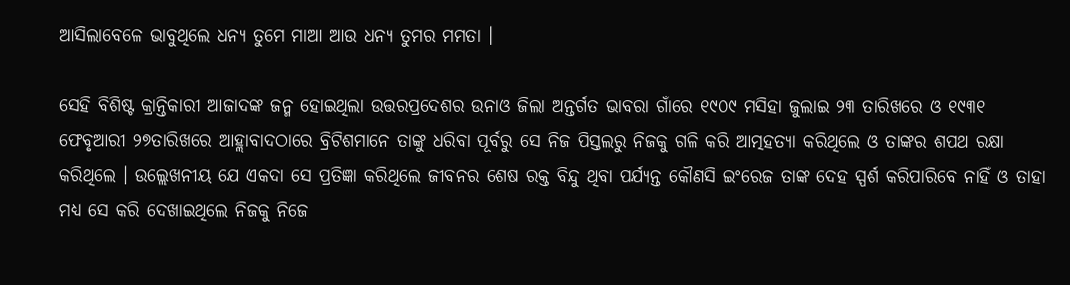ଆସିଲାବେଳେ ଭାବୁଥିଲେ ଧନ୍ୟ ତୁମେ ମାଆ ଆଉ ଧନ୍ୟ ତୁମର ମମତା ।

ସେହି ବିଶିଷ୍ଟ କ୍ରାନ୍ତିକାରୀ ଆଜାଦଙ୍କ ଜନ୍ମ ହୋଇଥିଲା ଉତ୍ତରପ୍ରଦେଶର ଉନାଓ ଜିଲା ଅନ୍ତର୍ଗତ ଭାବରା ଗାଁରେ ୧୯୦୯ ମସିହା ଜୁଲାଇ ୨୩ ତାରିଖରେ ଓ ୧୯୩୧ ଫେବୃଆରୀ ୨୭ତାରିଖରେ ଆହ୍ଲାବାଦଠାରେ ବ୍ରିଟିଶମାନେ ତାଙ୍କୁ ଧରିବା ପୂର୍ବରୁ ସେ ନିଜ ପିସ୍ତଲରୁ ନିଜକୁ ଗଳି କରି ଆତ୍ମହତ୍ୟା କରିଥିଲେ ଓ ତାଙ୍କର ଶପଥ ରକ୍ଷା କରିଥିଲେ । ଉଲ୍ଲେଖନୀୟ ଯେ ଏକଦା ସେ ପ୍ରତିଜ୍ଞା କରିଥିଲେ ଜୀବନର ଶେଷ ରକ୍ତ ବିନ୍ଦୁ ଥିବା ପର୍ଯ୍ୟନ୍ତ କୌଣସି ଇଂରେଜ ତାଙ୍କ ଦେହ ସ୍ପର୍ଶ କରିପାରିବେ ନାହିଁ ଓ ତାହା ମଧ୍ୟ ସେ କରି ଦେଖାଇଥିଲେ ନିଜକୁ ନିଜେ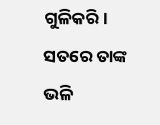ଗୁଳିକରି। ସତରେ ତାଙ୍କ ଭଳି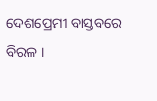ଦେଶପ୍ରେମୀ ବାସ୍ତବରେ ବିରଳ ।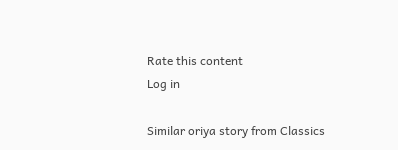Rate this content
Log in

Similar oriya story from Classics